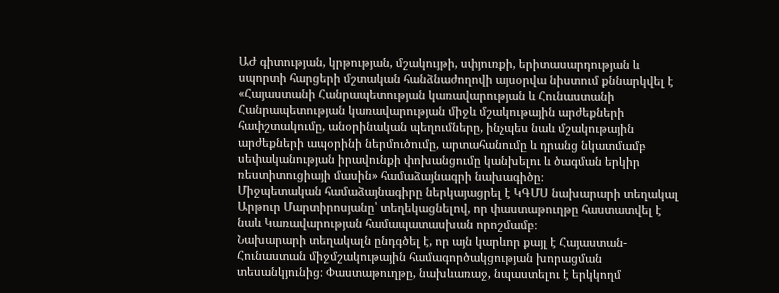ԱԺ գիտության, կրթության, մշակույթի, սփյուռքի, երիտասարդության և սպորտի հարցերի մշտական հանձնաժողովի այսօրվա նիստում քննարկվել է «Հայաստանի Հանրապետության կառավարության և Հունաստանի Հանրապետության կառավարության միջև մշակութային արժեքների հափշտակումը, անօրինական պեղումները, ինչպես նաև մշակութային արժեքների ապօրինի ներմուծումը, արտահանումը և դրանց նկատմամբ սեփականության իրավունքի փոխանցումը կանխելու և ծագման երկիր ռեստիտուցիայի մասին» համաձայնագրի նախագիծը։
Միջպետական համաձայնագիրը ներկայացրել է ԿԳՄՍ նախարարի տեղակալ Արթուր Մարտիրոսյանը՝ տեղեկացնելով, որ փաստաթուղթը հաստատվել է նաև Կառավարության համապատասխան որոշմամբ։
Նախարարի տեղակալն ընդգծել է, որ այն կարևոր քայլ է Հայաստան-Հունաստան միջմշակութային համագործակցության խորացման տեսանկյունից։ Փաստաթուղթը, նախևառաջ, նպաստելու է երկկողմ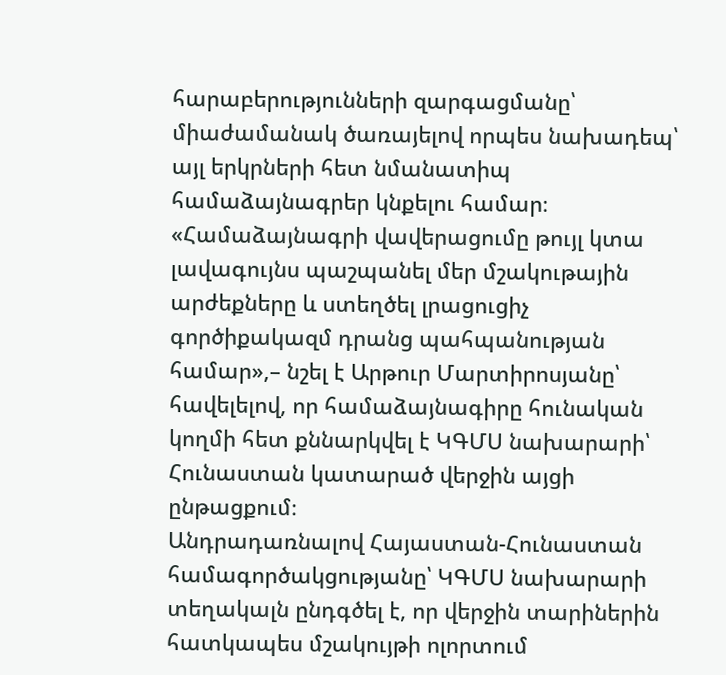հարաբերությունների զարգացմանը՝ միաժամանակ ծառայելով որպես նախադեպ՝ այլ երկրների հետ նմանատիպ համաձայնագրեր կնքելու համար։
«Համաձայնագրի վավերացումը թույլ կտա լավագույնս պաշպանել մեր մշակութային արժեքները և ստեղծել լրացուցիչ գործիքակազմ դրանց պահպանության համար»,– նշել է Արթուր Մարտիրոսյանը՝ հավելելով, որ համաձայնագիրը հունական կողմի հետ քննարկվել է ԿԳՄՍ նախարարի՝ Հունաստան կատարած վերջին այցի ընթացքում։
Անդրադառնալով Հայաստան-Հունաստան համագործակցությանը՝ ԿԳՄՍ նախարարի տեղակալն ընդգծել է, որ վերջին տարիներին հատկապես մշակույթի ոլորտում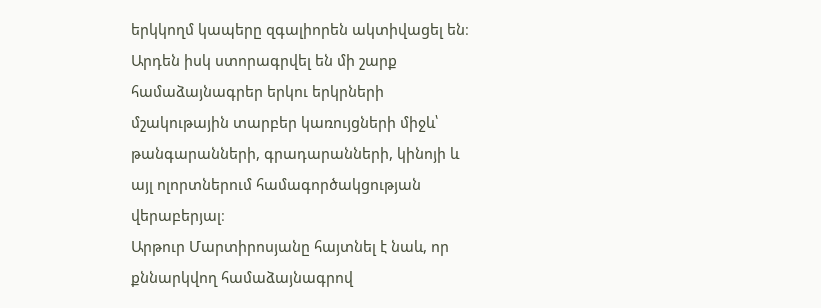երկկողմ կապերը զգալիորեն ակտիվացել են։ Արդեն իսկ ստորագրվել են մի շարք համաձայնագրեր երկու երկրների մշակութային տարբեր կառույցների միջև՝ թանգարանների, գրադարանների, կինոյի և այլ ոլորտներում համագործակցության վերաբերյալ։
Արթուր Մարտիրոսյանը հայտնել է նաև, որ քննարկվող համաձայնագրով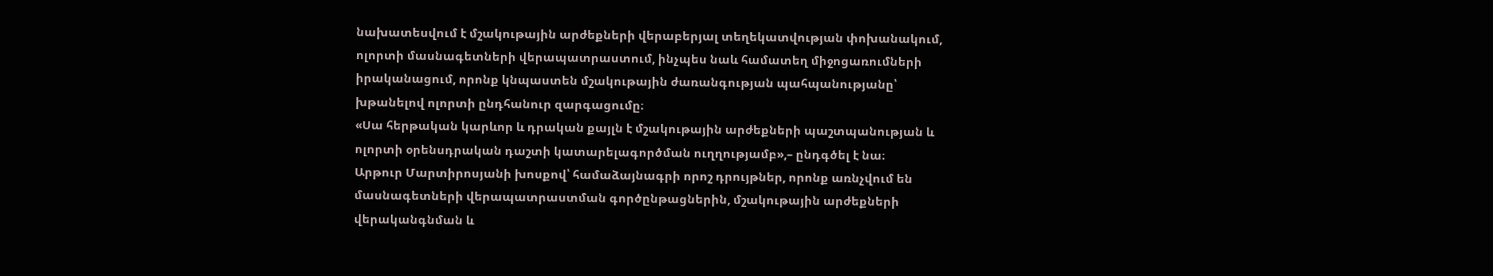նախատեսվում է մշակութային արժեքների վերաբերյալ տեղեկատվության փոխանակում, ոլորտի մասնագետների վերապատրաստում, ինչպես նաև համատեղ միջոցառումների իրականացում, որոնք կնպաստեն մշակութային ժառանգության պահպանությանը՝ խթանելով ոլորտի ընդհանուր զարգացումը։
«Սա հերթական կարևոր և դրական քայլն է մշակութային արժեքների պաշտպանության և ոլորտի օրենսդրական դաշտի կատարելագործման ուղղությամբ»,– ընդգծել է նա։
Արթուր Մարտիրոսյանի խոսքով՝ համաձայնագրի որոշ դրույթներ, որոնք առնչվում են մասնագետների վերապատրաստման գործընթացներին, մշակութային արժեքների վերականգնման և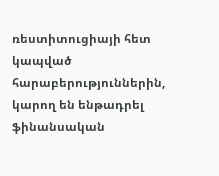ռեստիտուցիայի հետ կապված հարաբերություններին, կարող են ենթադրել ֆինանսական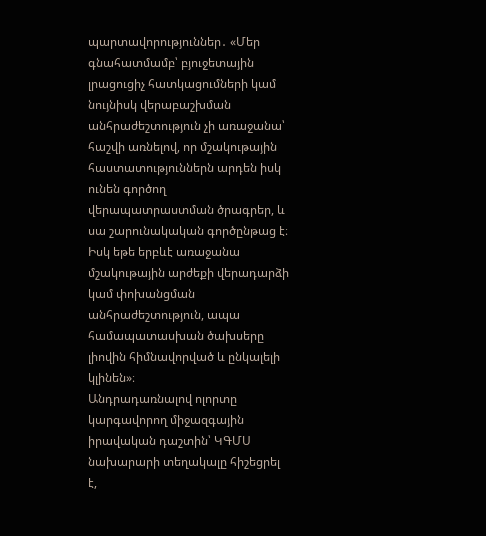պարտավորություններ․ «Մեր գնահատմամբ՝ բյուջետային լրացուցիչ հատկացումների կամ նույնիսկ վերաբաշխման անհրաժեշտություն չի առաջանա՝ հաշվի առնելով, որ մշակութային հաստատություններն արդեն իսկ ունեն գործող վերապատրաստման ծրագրեր, և սա շարունակական գործընթաց է։ Իսկ եթե երբևէ առաջանա մշակութային արժեքի վերադարձի կամ փոխանցման անհրաժեշտություն, ապա համապատասխան ծախսերը լիովին հիմնավորված և ընկալելի կլինեն»։
Անդրադառնալով ոլորտը կարգավորող միջազգային իրավական դաշտին՝ ԿԳՄՍ նախարարի տեղակալը հիշեցրել է,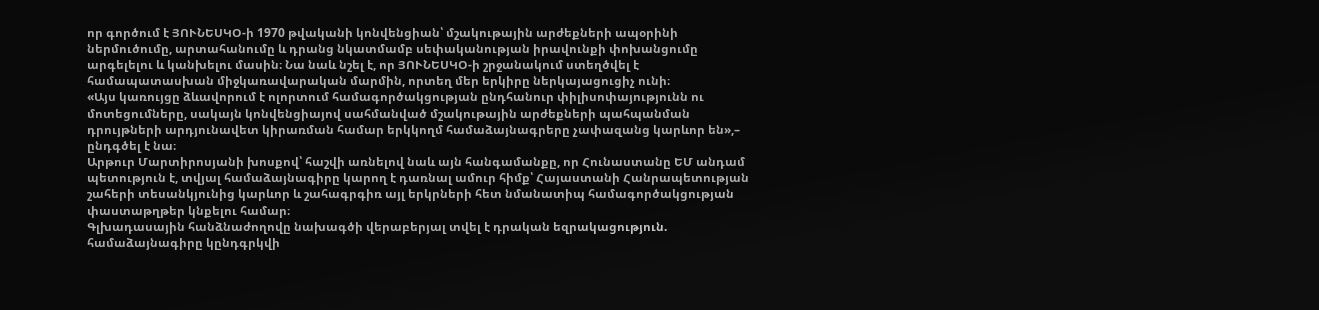որ գործում է ՅՈՒՆԵՍԿՕ-ի 1970 թվականի կոնվենցիան՝ մշակութային արժեքների ապօրինի ներմուծումը, արտահանումը և դրանց նկատմամբ սեփականության իրավունքի փոխանցումը արգելելու և կանխելու մասին։ Նա նաև նշել է, որ ՅՈՒՆԵՍԿՕ-ի շրջանակում ստեղծվել է համապատասխան միջկառավարական մարմին, որտեղ մեր երկիրը ներկայացուցիչ ունի։
«Այս կառույցը ձևավորում է ոլորտում համագործակցության ընդհանուր փիլիսոփայությունն ու մոտեցումները, սակայն կոնվենցիայով սահմանված մշակութային արժեքների պահպանման դրույթների արդյունավետ կիրառման համար երկկողմ համաձայնագրերը չափազանց կարևոր են»,– ընդգծել է նա։
Արթուր Մարտիրոսյանի խոսքով՝ հաշվի առնելով նաև այն հանգամանքը, որ Հունաստանը ԵՄ անդամ պետություն է, տվյալ համաձայնագիրը կարող է դառնալ ամուր հիմք՝ Հայաստանի Հանրապետության շահերի տեսանկյունից կարևոր և շահագրգիռ այլ երկրների հետ նմանատիպ համագործակցության փաստաթղթեր կնքելու համար։
Գլխադասային հանձնաժողովը նախագծի վերաբերյալ տվել է դրական եզրակացություն. համաձայնագիրը կընդգրկվի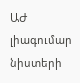ԱԺ լիագումար նիստերի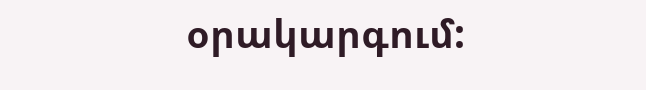օրակարգում: